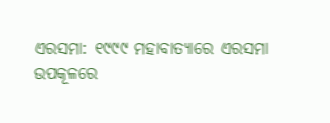ଏରସମା: ୧୯୯୯ ମହାବାତ୍ୟାରେ ଏରସମା ଉପକୂଳରେ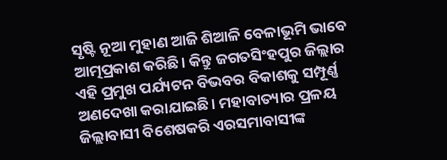ସୃଷ୍ଟି ନୂଆ ମୁହାଣ ଆଜି ଶିଆଳି ବେଳାଭୂମି ଭାବେ ଆତ୍ମପ୍ରକାଶ କରିଛି। କିନ୍ତୁ ଜଗତସିଂହପୁର ଜିଲ୍ଲାର ଏହି ପ୍ରମୁଖ ପର୍ଯ୍ୟଟନ ବିଭବର ବିକାଶକୁ ସମ୍ପୂର୍ଣ୍ଣ ଅଣଦେଖା କରାଯାଇଛି। ମହାବାତ୍ୟାର ପ୍ରଳୟ ଜିଲ୍ଲାବାସୀ ବିଶେଷକରି ଏରସମାବାସୀଙ୍କ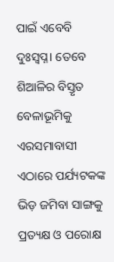ପାଇଁ ଏବେବି ଦୁଃସ୍ବପ୍ନ। ତେବେ ଶିଆଳିର ବିସ୍ତୃତ ବେଳାଭୂମିକୁ ଏରସମାବାସୀ ଏଠାରେ ପର୍ଯ୍ୟଟକଙ୍କ ଭିଡ଼ ଜମିବା ସାଙ୍ଗକୁ ପ୍ରତ୍ୟକ୍ଷ ଓ ପରୋକ୍ଷ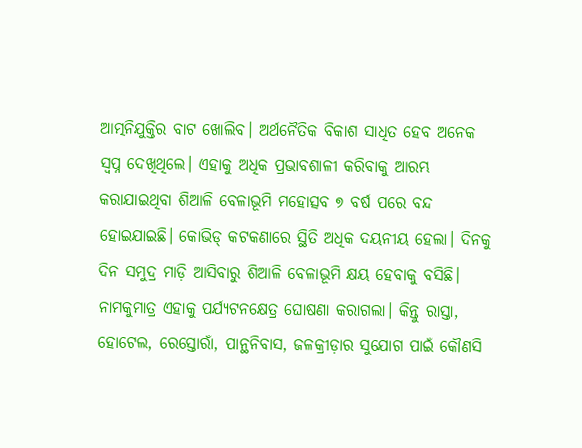ଆତ୍ମନିଯୁକ୍ତିର ବାଟ ଖୋଲିବ। ଅର୍ଥନୈତିକ ବିକାଶ ସାଧିତ ହେବ ଅନେକ ସ୍ବପ୍ନ ଦେଖିଥିଲେ। ଏହାକୁ ଅଧିକ ପ୍ରଭାବଶାଳୀ କରିବାକୁ ଆରମ୍ଭ କରାଯାଇଥିବା ଶିଆଳି ବେଳାଭୂମି ମହୋତ୍ସବ ୭ ବର୍ଷ ପରେ ବନ୍ଦ ହୋଇଯାଇଛି। କୋଭିଡ୍ କଟକଣାରେ ସ୍ଥିତି ଅଧିକ ଦୟନୀୟ ହେଲା। ଦିନକୁ ଦିନ ସମୁଦ୍ର ମାଡ଼ି ଆସିବାରୁ ଶିଆଳି ବେଳାଭୂମି କ୍ଷୟ ହେବାକୁ ବସିଛି। ନାମକୁମାତ୍ର ଏହାକୁ ପର୍ଯ୍ୟଟନକ୍ଷେତ୍ର ଘୋଷଣା କରାଗଲା। କିନ୍ତୁ ରାସ୍ତା, ହୋଟେଲ, ରେସ୍ତୋରାଁ, ପାନ୍ଥନିବାସ, ଜଳକ୍ରୀଡ଼ାର ସୁଯୋଗ ପାଇଁ କୌଣସି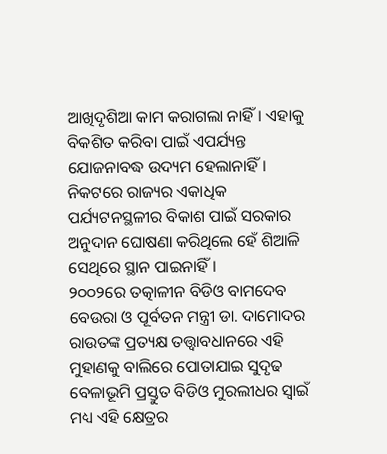ଆଖିଦୃଶିଆ କାମ କରାଗଲା ନାହିଁ। ଏହାକୁ ବିକଶିତ କରିବା ପାଇଁ ଏପର୍ଯ୍ୟନ୍ତ ଯୋଜନାବଦ୍ଧ ଉଦ୍ୟମ ହେଲାନାହିଁ। ନିକଟରେ ରାଜ୍ୟର ଏକାଧିକ ପର୍ଯ୍ୟଟନସ୍ଥଳୀର ବିକାଶ ପାଇଁ ସରକାର ଅନୁଦାନ ଘୋଷଣା କରିଥିଲେ ହେଁ ଶିଆଳି ସେଥିରେ ସ୍ଥାନ ପାଇନାହିଁ।
୨୦୦୨ରେ ତତ୍କାଳୀନ ବିଡିଓ ବାମଦେବ ବେଉରା ଓ ପୂର୍ବତନ ମନ୍ତ୍ରୀ ଡା. ଦାମୋଦର ରାଉତଙ୍କ ପ୍ରତ୍ୟକ୍ଷ ତତ୍ତ୍ବାବଧାନରେ ଏହି ମୁହାଣକୁ ବାଲିରେ ପୋତାଯାଇ ସୁଦୃଢ ବେଳାଭୂମି ପ୍ରସ୍ତୁତ ବିଡିଓ ମୁରଲୀଧର ସ୍ବାଇଁ ମଧ୍ୟ ଏହି କ୍ଷେତ୍ରର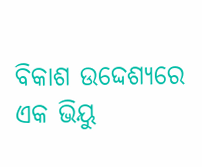ବିକାଶ ଉଦ୍ଦେଶ୍ୟରେ ଏକ ଭିୟୁ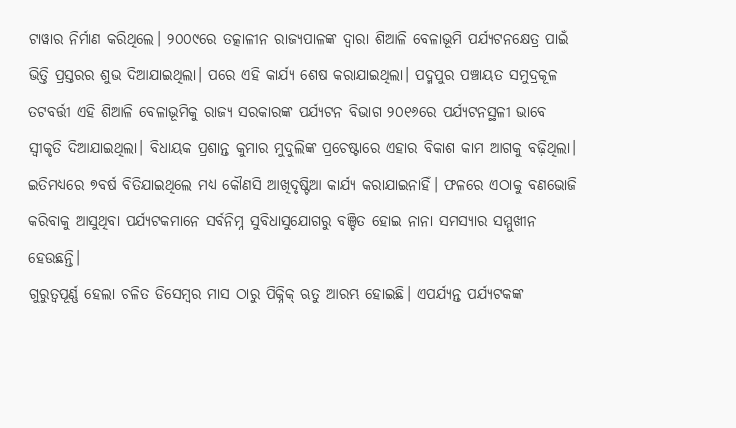ଟାୱାର ନିର୍ମାଣ କରିଥିଲେ। ୨୦୦୯ରେ ତତ୍କାଳୀନ ରାଜ୍ୟପାଳଙ୍କ ଦ୍ବାରା ଶିଆଳି ବେଳାଭୂମି ପର୍ଯ୍ୟଟନକ୍ଷେତ୍ର ପାଇଁ ଭିତ୍ତି ପ୍ରସ୍ତରର ଶୁଭ ଦିଆଯାଇଥିଲା। ପରେ ଏହି କାର୍ଯ୍ୟ ଶେଷ କରାଯାଇଥିଲା। ପଦ୍ମପୁର ପଞ୍ଚାୟତ ସମୁଦ୍ରକୂଳ ତଟବର୍ତ୍ତୀ ଏହି ଶିଆଳି ବେଳାଭୂମିକୁ ରାଜ୍ୟ ସରକାରଙ୍କ ପର୍ଯ୍ୟଟନ ବିଭାଗ ୨୦୧୬ରେ ପର୍ଯ୍ୟଟନସ୍ଥଳୀ ଭାବେ ସ୍ବୀକୃତି ଦିଆଯାଇଥିଲା। ବିଧାୟକ ପ୍ରଶାନ୍ତ କୁମାର ମୁଦୁଲିଙ୍କ ପ୍ରଚେଷ୍ଟାରେ ଏହାର ବିକାଶ କାମ ଆଗକୁ ବଢ଼ିଥିଲା। ଇତିମଧ୍ୟରେ ୭ବର୍ଷ ବିତିଯାଇଥିଲେ ମଧ୍ୟ କୌଣସି ଆଖିଦୃଷ୍ଟିଆ କାର୍ଯ୍ୟ କରାଯାଇନାହିଁ। ଫଳରେ ଏଠାକୁ ବଣଭୋଜି କରିବାକୁ ଆସୁଥିବା ପର୍ଯ୍ୟଟକମାନେ ସର୍ବନିମ୍ନ ସୁବିଧାସୁଯୋଗରୁ ବଞ୍ଚିତ ହୋଇ ନାନା ସମସ୍ୟାର ସମ୍ମୁଖୀନ ହେଉଛନ୍ତି।
ଗୁରୁତ୍ବପୂର୍ଣ୍ଣ ହେଲା ଚଳିତ ଡିସେମ୍ବର ମାସ ଠାରୁ ପିକ୍ନିକ୍ ଋତୁ ଆରମ୍ଭ ହୋଇଛି। ଏପର୍ଯ୍ୟନ୍ତ ପର୍ଯ୍ୟଟକଙ୍କ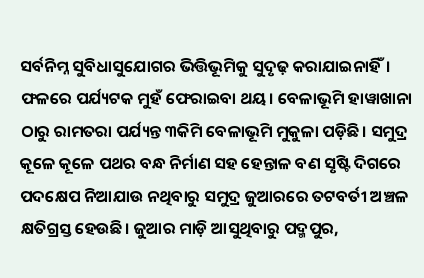ସର୍ବନିମ୍ନ ସୁବିଧାସୁଯୋଗର ଭିତ୍ତିଭୂମିକୁ ସୁଦୃଢ଼ କରାଯାଇନାହିଁ। ଫଳରେ ପର୍ଯ୍ୟଟକ ମୁହଁ ଫେରାଇବା ଥୟ। ବେଳାଭୂମି ହାୱାଖାନା ଠାରୁ ରାମତରା ପର୍ଯ୍ୟନ୍ତ ୩କିମି ବେଳାଭୂମି ମୁକୁଳା ପଡ଼ିଛି। ସମୁଦ୍ର କୂଳେ କୂଳେ ପଥର ବନ୍ଧ ନିର୍ମାଣ ସହ ହେନ୍ତାଳ ବଣ ସୃଷ୍ଟି ଦିଗରେ ପଦକ୍ଷେପ ନିଆଯାଉ ନଥିବାରୁ ସମୁଦ୍ର ଜୁଆରରେ ତଟବର୍ତୀ ଅଞ୍ଚଳ କ୍ଷତିଗ୍ରସ୍ତ ହେଉଛି। ଜୁଆର ମାଡ଼ି ଆସୁଥିବାରୁ ପଦ୍ମପୁର,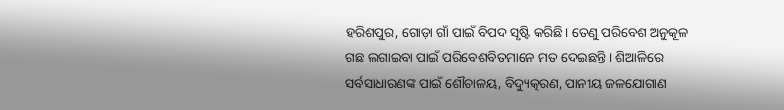ହରିଶପୁର, ଗୋଡ଼ା ଗାଁ ପାଇଁ ବିପଦ ସୃଷ୍ଟି କରିଛି। ତେଣୁ ପରିବେଶ ଅନୁକୂଳ ଗଛ ଲଗାଇବା ପାଇଁ ପରିବେଶବିତମାନେ ମତ ଦେଇଛନ୍ତି। ଶିଆଳିରେ ସର୍ବସାଧାରଣଙ୍କ ପାଇଁ ଶୌଚାଳୟ, ବିଦ୍ୟୁତ୍କରଣ, ପାନୀୟ ଜଳଯୋଗାଣ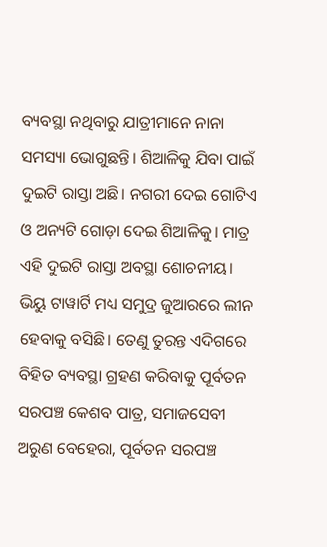ବ୍ୟବସ୍ଥା ନଥିବାରୁ ଯାତ୍ରୀମାନେ ନାନା ସମସ୍ୟା ଭୋଗୁଛନ୍ତି। ଶିଆଳିକୁ ଯିବା ପାଇଁ ଦୁଇଟି ରାସ୍ତା ଅଛି। ନଗରୀ ଦେଇ ଗୋଟିଏ ଓ ଅନ୍ୟଟି ଗୋଡ଼ା ଦେଇ ଶିଆଳିକୁ। ମାତ୍ର ଏହି ଦୁଇଟି ରାସ୍ତା ଅବସ୍ଥା ଶୋଚନୀୟ। ଭିୟୁ ଟାୱାର୍ଟି ମଧ୍ୟ ସମୁଦ୍ର ଜୁଆରରେ ଲୀନ ହେବାକୁ ବସିଛି। ତେଣୁ ତୁରନ୍ତ ଏଦିଗରେ ବିହିତ ବ୍ୟବସ୍ଥା ଗ୍ରହଣ କରିବାକୁ ପୂର୍ବତନ ସରପଞ୍ଚ କେଶବ ପାତ୍ର, ସମାଜସେବୀ ଅରୁଣ ବେହେରା, ପୂର୍ବତନ ସରପଞ୍ଚ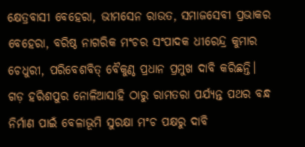କ୍ଷେତ୍ରବାସୀ ବେହେରା, ଭୀମସେନ ରାଉତ, ସମାଜସେବୀ ପ୍ରଭାକର ବେହେରା, ବରିଷ୍ଠ ନାଗରିକ ମଂଚର ସଂପାଦକ ଧୀରେନ୍ଦ୍ର କୁମାର ଚେଧୁରୀ, ପରିବେଶବିତ୍ ବୈକୁଣ୍ଠ ପ୍ରଧାନ ପ୍ରମୁଖ ଦାବି କରିଛନ୍ତି। ଗଡ଼ ହରିଶପୁର ନୋଳିଆସାହି ଠାରୁ ରାମତରା ପର୍ଯ୍ୟନ୍ତ ପଥର ବନ୍ଧ ନିର୍ମାଣ ପାଇଁ ବେଳାଭୂମି ସୁରକ୍ଷା ମଂଚ ପକ୍ଷରୁ ଦାବି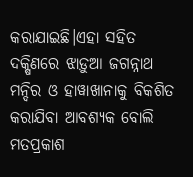କରାଯାଇଛି।ଏହା ସହିତ ଦକ୍ଷିଣରେ ଝାଡ଼ୁଆ ଜଗନ୍ନାଥ ମନ୍ଦିର ଓ ହାୱାଖାନାକୁ ବିକଶିତ କରାଯିବା ଆବଶ୍ୟକ ବୋଲି ମତପ୍ରକାଶ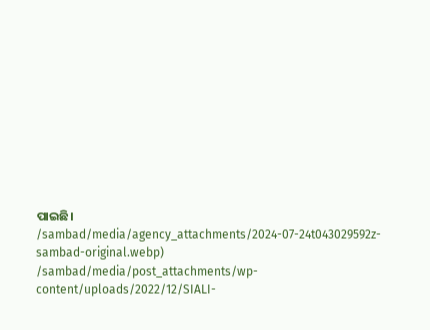ପାଇଛି।
/sambad/media/agency_attachments/2024-07-24t043029592z-sambad-original.webp)
/sambad/media/post_attachments/wp-content/uploads/2022/12/SIALI-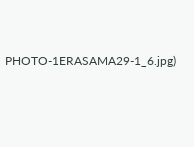PHOTO-1ERASAMA29-1_6.jpg)